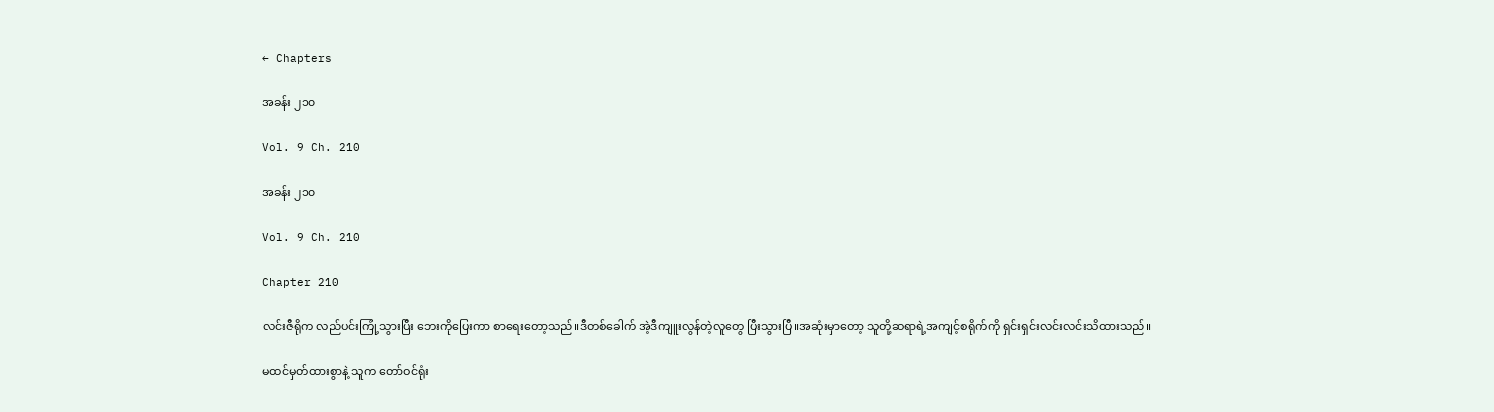← Chapters

အခန်း ၂၁၀

Vol. 9 Ch. 210

အခန်း ၂၁၀

Vol. 9 Ch. 210

Chapter 210

လင်းဇီရိုက လည်ပင်းကြုံ့သွားပြီး ဘေးကိုပြေးကာ စာရေးတော့သည်။ဒီတစ်ခေါက် အဲ့ဒီကျူးလွန်တဲ့လူတွေ ပြီးသွားပြီ။အဆုံးမှာတော့ သူတို့ဆရာရဲ့အကျင့်စရိုက်ကို ရှင်းရှင်းလင်းလင်းသိထားသည်။

မထင်မှတ်ထားစွာနဲ့ သူက တော်ဝင်ရုံး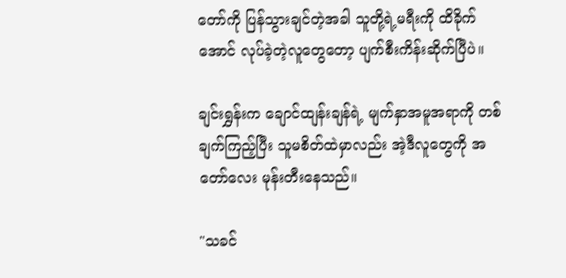တော်ကို ပြန်သွားချင်တဲ့အခါ သူတို့ရဲ့မရီးကို ထိခိုက်အောင် လုပ်ခဲ့တဲ့လူတွေတော့ ပျက်စီးကိန်းဆိုက်ပြီပဲ။

ချင်းရွှန်းက ချောင်ထျန်းချန်ရဲ့ မျက်နှာအမူအရာကို တစ်ချက်ကြည့်ပြီး သူမစိတ်ထဲမှာလည်း အဲ့ဒီလူတွေကို အတော်လေး မုန်းတီးနေသည်။

"သခင်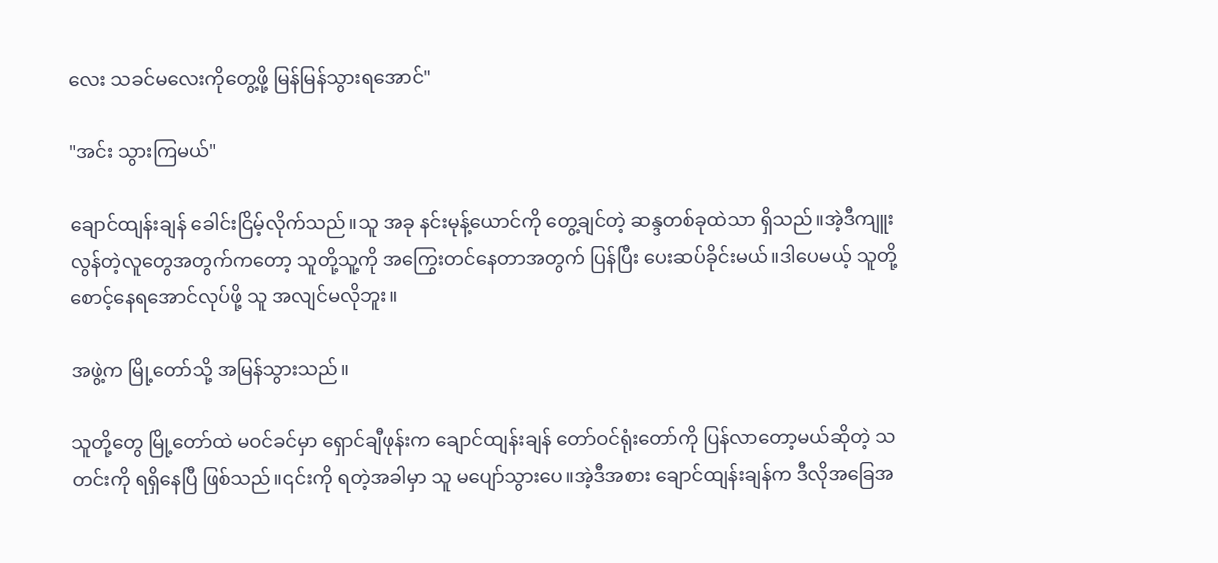လေး သခင်မလေးကိုတွေ့ဖို့ မြန်မြန်သွားရအောင်"

"အင်း သွားကြမယ်"

ချောင်ထျန်းချန် ခေါင်းငြိမ့်လိုက်သည်။သူ အခု နင်းမုန့်ယောင်ကို တွေ့ချင်တဲ့ ဆန္ဒတစ်ခုထဲသာ ရှိသည်။အဲ့ဒီကျူးလွန်တဲ့လူတွေအတွက်ကတော့ သူတို့သူ့ကို အကြွေးတင်နေတာအတွက် ပြန်ပြီး ပေးဆပ်ခိုင်းမယ်။ဒါပေမယ့် သူတို့စောင့်နေရအောင်လုပ်ဖို့ သူ အလျင်မလိုဘူး။

အဖွဲ့က မြို့တော်သို့ အမြန်သွားသည်။

သူတို့တွေ မြို့တော်ထဲ မဝင်ခင်မှာ ရှောင်ချီဖုန်းက ချောင်ထျန်းချန် တော်ဝင်ရုံးတော်ကို ပြန်လာတော့မယ်ဆိုတဲ့ သတင်းကို ရရှိနေပြီ ဖြစ်သည်။၎င်းကို ရတဲ့အခါမှာ သူ မပျော်သွားပေ။အဲ့ဒီအစား ချောင်ထျန်းချန်က ဒီလိုအခြေအ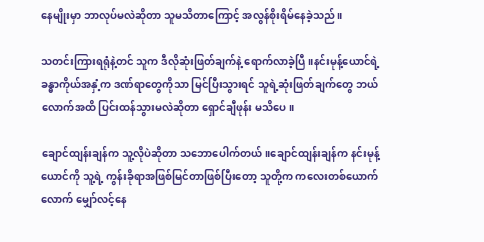နေမျိုးမှာ ဘာလုပ်မလဲဆိုတာ သူမသိတာကြောင့် အလွန်စိုးရိမ်နေခဲ့သည်။

သတင်းကြားရရုံနဲ့တင် သူက ဒီလိုဆုံးဖြတ်ချက်နဲ့ ရောက်လာခဲ့ပြီ။နင်းမုန့်ယောင်ရဲ့ ခန္ဓာကိုယ်အနှံ့က ဒဏ်ရာတွေကိုသာ မြင်ပြီးသွားရင် သူရဲ့ဆုံးဖြတ်ချက်တွေ ဘယ်လောက်အထိ ပြင်းထန်သွားမလဲဆိုတာ ရှောင်ချီဖုန်း မသိပေ။

ချောင်ထျန်းချန်က သူ့လိုပဲဆိုတာ သဘောပေါက်တယ်။ချောင်ထျန်းချန်က နင်းမုန့်ယောင်ကို သူ့ရဲ့ ကွန်းခိုရာအဖြစ်မြင်တာဖြစ်ပြီးတော့ သူတို့က ကလေးတစ်ယောက်လောက် မျှော်လင့်နေ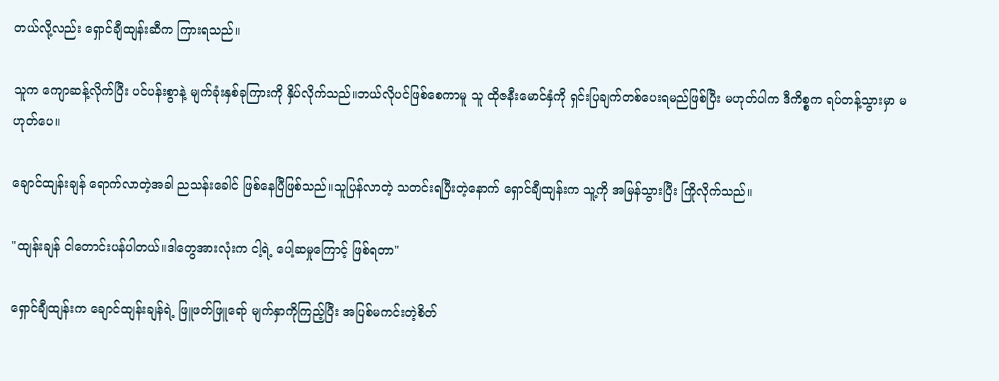တယ်လို့လည်း ရှောင်ချီထျန်းဆီက ကြားရသည်။

သူက ကျောဆန့်လိုက်ပြီး ပင်ပန်းစွာနဲ့ မျက်ခုံးနှစ်ခုကြားကို နှိပ်လိုက်သည်။ဘယ်လိုပင်ဖြစ်စေကာမူ သူ ထိုဇနီးမောင်နှံကို ရှင်းပြချက်တစ်ပေးရမည်ဖြစ်ပြီး မဟုတ်ပါက ဒီကိစ္စက ရပ်တန့်သွားမှာ မဟုတ်ပေ။

ချောင်ထျန်းချန် ရောက်လာတဲ့အခါ ညသန်းခေါင် ဖြစ်နေပြီဖြစ်သည်။သူပြန်လာတဲ့ သတင်းရပြီးတဲ့နောက် ရှောင်ချီထျန်းက သူ့ကို အမြန်သွားပြီး ကြိုလိုက်သည်။

"ထျန်းချန် ငါတောင်းပန်ပါတယ်။ဒါတွေအားလုံးက ငါ့ရဲ့ ပေါ့ဆမှုကြောင့် ဖြစ်ရတာ"

ရှောင်ချီထျန်းက ချောင်ထျန်းချန်ရဲ့ ဖြူဖတ်ဖြူရော် မျက်နှာကိုကြည့်ပြီး အပြစ်မကင်းတဲ့စိတ်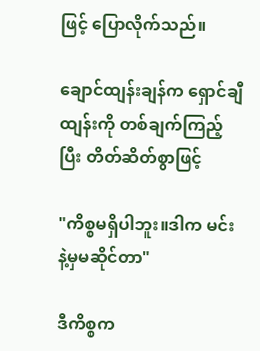ဖြင့် ပြောလိုက်သည်။

ချောင်ထျန်းချန်က ရှောင်ချီထျန်းကို တစ်ချက်ကြည့်ပြီး တိတ်ဆိတ်စွာဖြင့်

"ကိစ္စမရှိပါဘူး။ဒါက မင်းနဲ့မှမဆိုင်တာ"

ဒီကိစ္စက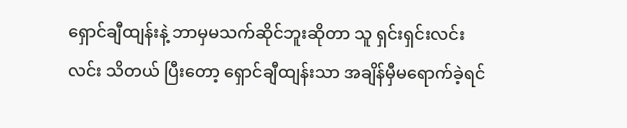ရှောင်ချီထျန်းနဲ့ ဘာမှမသက်ဆိုင်ဘူးဆိုတာ သူ ရှင်းရှင်းလင်းလင်း သိတယ် ပြီးတော့ ရှောင်ချီထျန်းသာ အချိန်မှီမရောက်ခဲ့ရင်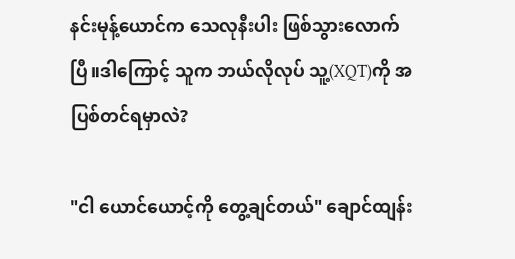နင်းမုန့်‌ယောင်က သေလုနီးပါး ဖြစ်သွားလောက်ပြီ။ဒါကြောင့် သူက ဘယ်လိုလုပ် သူ့(XQT)ကို အပြစ်တင်ရမှာလဲ?

"ငါ ယောင်ယောင့်ကို‌ တွေ့ချင်တယ်" ချောင်ထျန်း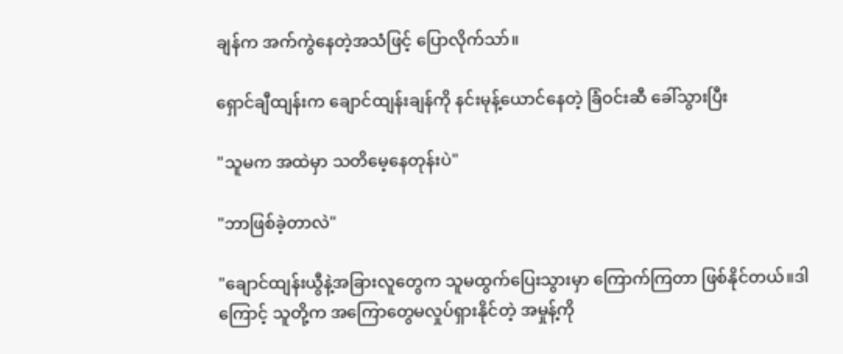ချန်က အက်ကွဲနေတဲ့အသံဖြင့် ပြောလိုက်သာ်။

ရှောင်ချီထျန်းက ချောင်ထျန်းချန်ကို နင်းမုန့်ယောင်နေတဲ့ ခြံဝင်းဆီ ခေါ်သွားပြီး

"သူမက အထဲမှာ သတိမေ့နေတုန်းပဲ"

"ဘာဖြစ်ခဲ့တာလဲ"

"ချောင်ထျန်းယွီနဲ့အခြားလူတွေက သူမထွက်ပြေးသွားမှာ ကြောက်ကြတာ ဖြစ်နိုင်တယ်။ဒါကြောင့် သူတို့က အကြောတွေမလှုပ်ရှားနိုင်တဲ့ အမှုန့်ကို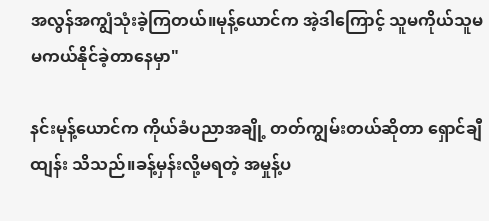အလွန်အကျွံသုံးခဲ့ကြတယ်။မုန့်‌ယောင်က အဲ့ဒါကြောင့် သူမကိုယ်သူမ မကယ်နိုင်ခဲ့တာနေမှာ"

နင်းမုန့်ယောင်က ကိုယ်ခံပညာအချို့ တတ်ကျွမ်းတယ်ဆိုတာ ရှောင်ချီထျန်း သိသည်။ခန့်မှန်းလို့မရတဲ့ အမှုန့်ပ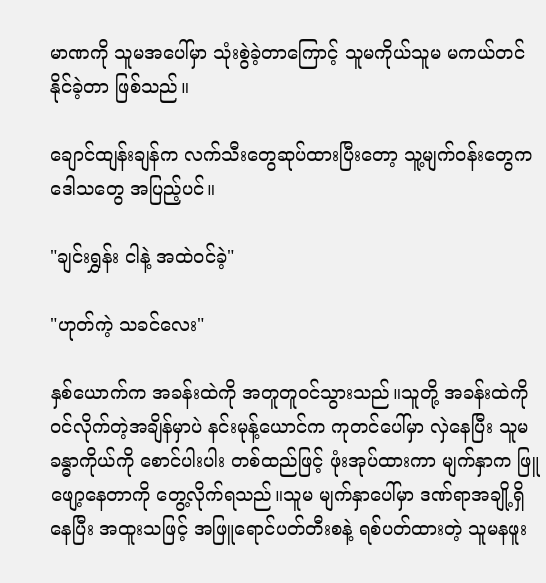မာဏကို သူမအပေါ်မှာ သုံးစွဲခဲ့တာကြောင့် သူမကိုယ်သူမ မကယ်တင်နိုင်ခဲ့တာ ဖြစ်သည်။

ချောင်ထျန်းချန်က လက်သီးတွေဆုပ်ထားပြီးတော့ သူ့မျက်ဝန်းတွေက ဒေါသတွေ အပြည့်ပင်။

"ချင်းရွှန်း ငါနဲ့ အထဲဝင်ခဲ့"

"ဟုတ်ကဲ့ သခင်လေး"

နှစ်ယောက်က အခန်းထဲကို အတူတူဝင်သွားသည်။သူတို့ အခန်းထဲကို ဝင်လိုက်တဲ့အချိန်မှာပဲ နင်းမုန့်ယောင်က ကုတင်ပေါ်မှာ လှဲနေပြီး သူမခန္ဓာကိုယ်ကို စောင်ပါးပါး တစ်ထည်ဖြင့် ဖုံးအုပ်ထားကာ မျက်နှာက ဖြူဖျော့နေတာကို တွေ့လိုက်ရသည်။သူမ မျက်နှာပေါ်မှာ ဒဏ်ရာအချို့ရှိနေပြီး အထူးသဖြင့် အဖြူရောင်ပတ်တီးစနဲ့ ရစ်ပတ်ထားတဲ့ သူမနဖူး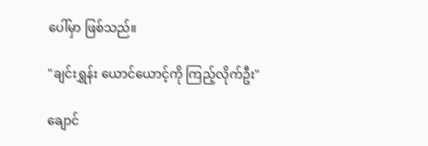ပေါ်မှာ ဖြစ်သည်။

"ချင်းရွှန်း ယောင်ယောင့်ကို ကြည့်လိုက်ဦး"

ချောင်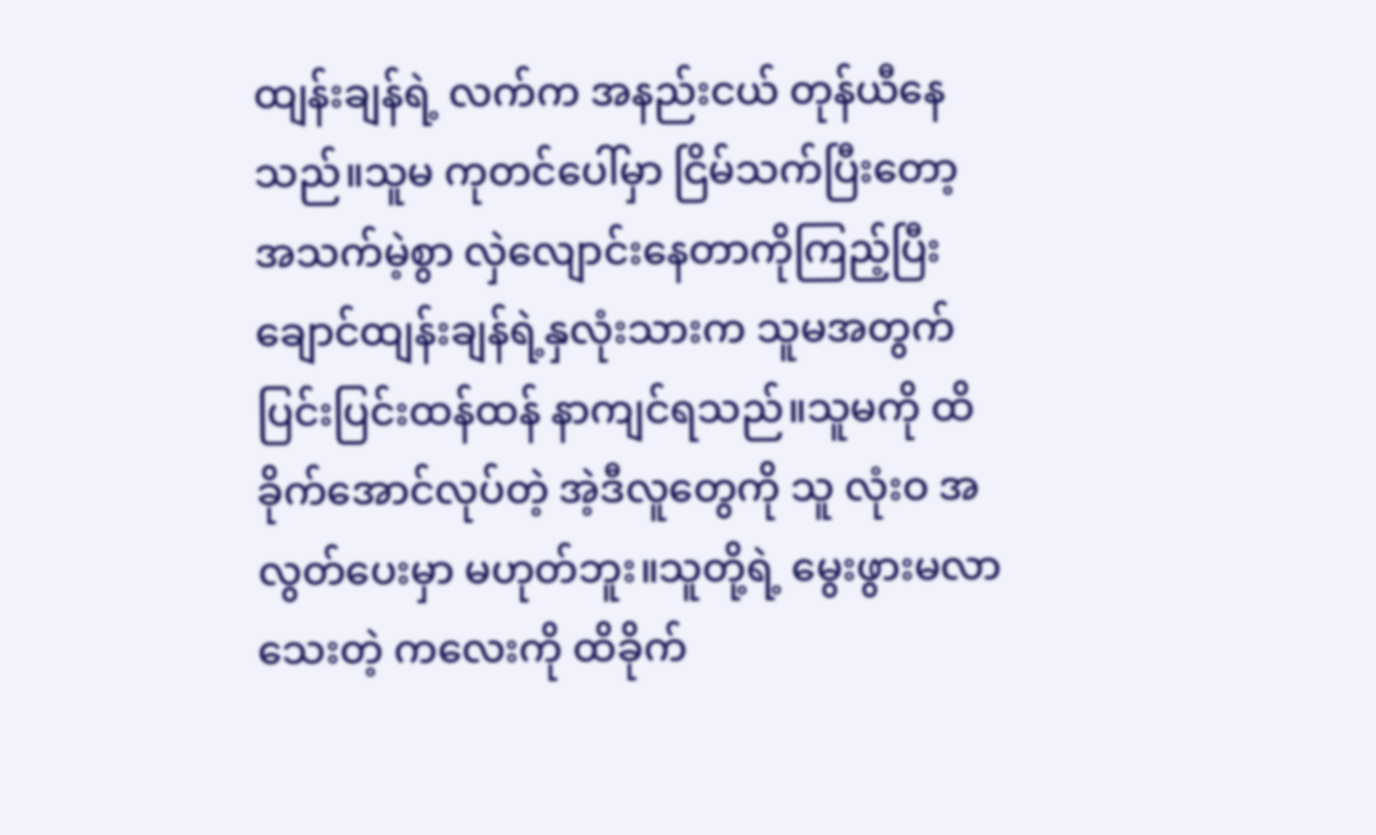ထျန်းချန်ရဲ့ လက်က အနည်းငယ် တုန်ယီနေသည်။သူမ ကုတင်ပေါ်မှာ ငြိမ်သက်ပြီးတော့ အသက်မဲ့စွာ လှဲလျောင်းနေတာကိုကြည့်ပြီး ချောင်ထျန်းချန်ရဲ့နှလုံးသားက သူမအတွက် ပြင်းပြင်းထန်ထန် နာကျင်ရသည်။သူမကို ထိခိုက်အောင်လုပ်တဲ့ အဲ့ဒီလူတွေကို သူ လုံးဝ အလွတ်ပေးမှာ မဟုတ်ဘူး။သူတို့ရဲ့ မွေးဖွားမလာသေးတဲ့ ကလေးကို ထိခိုက်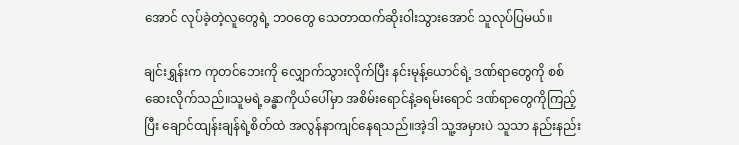အောင် လုပ်ခဲ့တဲ့လူတွေရဲ့ ဘဝတွေ သေတာထက်ဆိုးဝါးသွားအောင် သူလုပ်ပြမယ်။

ချင်းရွှန်းက ကုတင်ဘေးကို လျှောက်သွားလိုက်ပြီး နင်းမုန့်‌ယောင်ရဲ့ ဒဏ်ရာတွေကို စစ်ဆေးလိုက်သည်။သူမရဲ့ခန္ဓာကိုယ်ပေါ်မှာ အစိမ်းရောင်နဲ့ခရမ်းရောင် ဒဏ်ရာတွေကိုကြည့်ပြီး ချောင်ထျန်းချန်ရဲ့စိတ်ထဲ အလွန်နာကျင်နေရသည်။အဲ့ဒါ သူ့အမှားပဲ သူသာ နည်းနည်း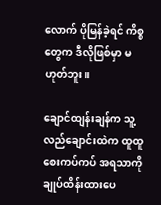လောက် ပိုမြန်ခဲ့ရင် ကိစ္စတွေက ဒီလိုဖြစ်မှာ မဟုတ်ဘူး။

ချောင်ထျန်းချန်က သူ့လည်ချောင်းထဲက ထူထူစေးကပ်ကပ် အရသာကို ချုပ်ထိန်းထားပေ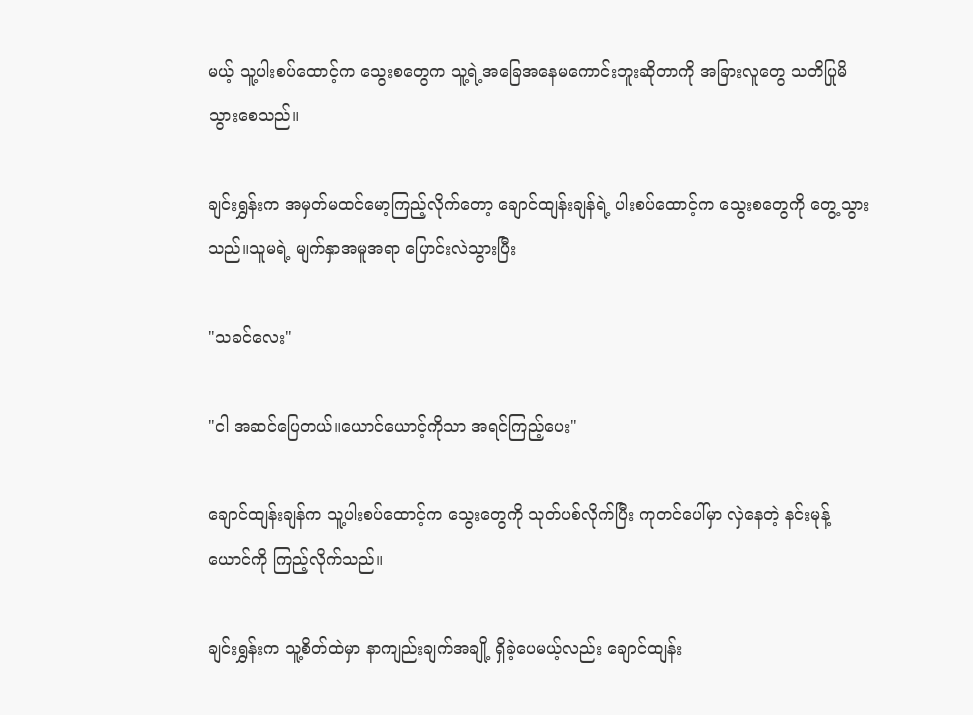မယ့် သူ့ပါးစပ်ထောင့်က သွေးစတွေက သူ့ရဲ့အခြေအနေမကောင်းဘူးဆိုတာကို အခြားလူတွေ သတိပြုမိသွားစေသည်။

ချင်းရွှန်းက အမှတ်မထင်မော့ကြည့်လိုက်တော့ ချောင်ထျန်းချန်ရဲ့ ပါးစပ်ထောင့်က သွေးစတွေကို တွေ့သွားသည်။သူမရဲ့ မျက်နှာအမူအရာ ပြောင်းလဲသွားပြီး

"သခင်လေး"

"ငါ အဆင်ပြေတယ်။ယောင်ယောင့်ကိုသာ အရင်ကြည့်ပေး"

ချောင်ထျန်းချန်က သူ့ပါးစပ်ထောင့်က သွေးတွေကို သုတ်ပစ်လိုက်ပြီး ကုတင်ပေါ်မှာ လှဲနေတဲ့ နင်းမုန့်ယောင်ကို ကြည့်လိုက်သည်။

ချင်းရွှန်းက သူ့စိတ်ထဲမှာ နာကျည်းချက်အချို့ ရှိခဲ့ပေမယ့်လည်း ချောင်ထျန်း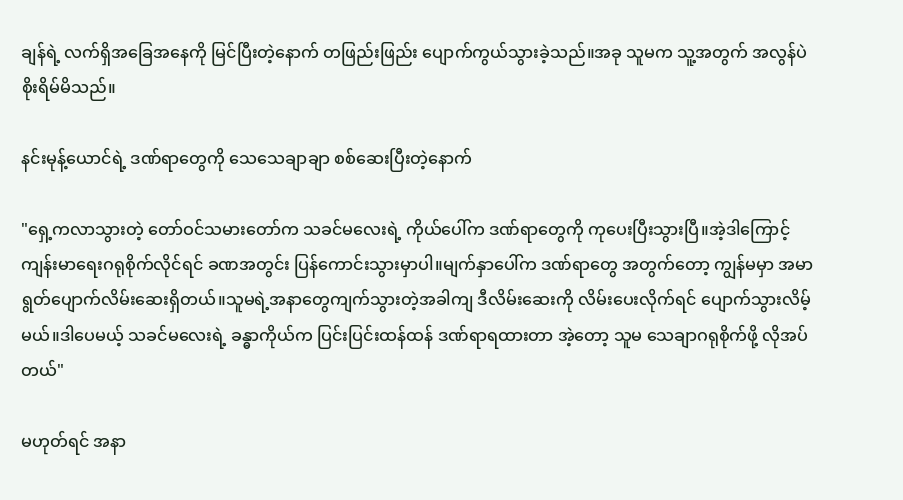ချန်ရဲ့ လက်ရှိအခြေအနေကို ‌မြင်ပြီးတဲ့နောက် တဖြည်းဖြည်း ပျောက်ကွယ်သွားခဲ့သည်။အခု သူမက သူ့အတွက် အလွန်ပဲ စိုးရိမ်မိသည်။

နင်းမုန့်ယောင်ရဲ့ ဒဏ်ရာတွေကို သေသေချာချာ စစ်ဆေးပြီးတဲ့နောက်

"ရှေ့ကလာသွားတဲ့ တော်ဝင်သမားတော်က သခင်မလေးရဲ့ ကိုယ်ပေါ်က ဒဏ်ရာတွေကို ကုပေးပြီးသွားပြီ။အဲ့ဒါ‌ကြောင့် ကျန်းမာရေးဂရုစိုက်လိုင်ရင် ခဏအတွင်း ပြန်ကောင်းသွားမှာပါ။မျက်နှာပေါ်က ဒဏ်ရာတွေ အတွက်တော့ ကျွန်မမှာ အမာရွတ်ပျောက်လိမ်းဆေးရှိတယ်။သူမရဲ့အနာတွေကျက်သွားတဲ့အခါကျ ဒီလိမ်းဆေးကို လိမ်းပေးလိုက်ရင် ပျောက်သွားလိမ့်မယ်။ဒါပေမယ့် သခင်မလေးရဲ့ ခန္ဓာကိုယ်က ပြင်းပြင်းထန်ထန် ဒဏ်ရာရထားတာ အဲ့တော့ သူမ သေချာဂရုစိုက်ဖို့ လိုအပ်တယ်"

မဟုတ်ရင် အနာ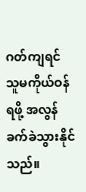ဂတ်ကျရင် သူမကိုယ်ဝန်ရဖို့ အလွန်ခက်ခဲသွားနိုင်သည်။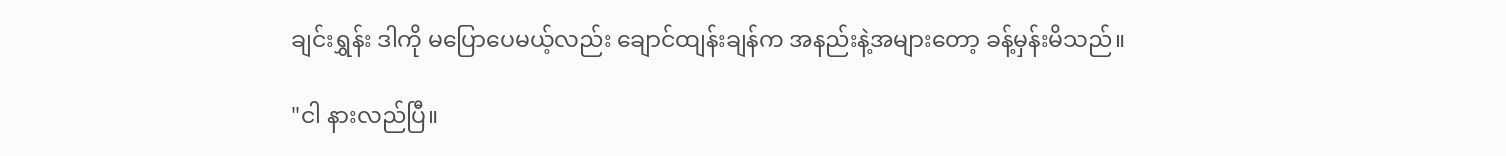ချင်းရွှန်း ဒါကို မပြောပေမယ့်လည်း ချောင်ထျန်းချန်က အနည်းနဲ့အများတော့ ခန့်မှန်းမိသည်။

"ငါ နားလည်ပြီ။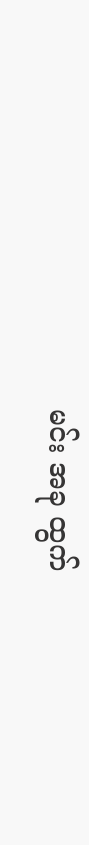မင်း အခု ထွက်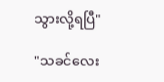သွားလို့ရပြီ"

"သခင်လေး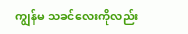ကျွန်မ သခင်လေးကိုလည်း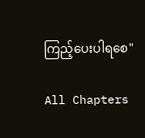ကြည့်ပေးပါရစေ"

All Chapters